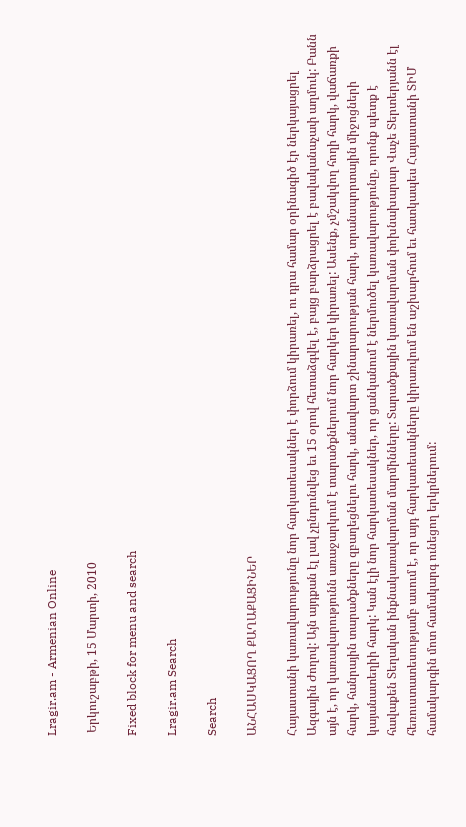Lragir.am - Armenian Online

 Երկուշաբթի, 15 Մարտի, 2010

Fixed block for menu and search

Lragir.am Search

Search

ԱՆՀԱՍԿԱՑՈՂ ՔԱՂԱՔԱՑԻՆԵՐ

Հայաստանի կառավարությունը նոր հարկատեսակներ է փորձում կիրառել, ու դրա համար օրինագիծ էր ներկայացրել Ազգային Ժողով: Այն այդքան էլ լավ չընդունվեց եւ 15 օրով հետաձգվել է, բայց բարձրացրել է բավականաչափ աղմուկ: Բանն այն է, որ կառավարությունն առաջարկում է տարածքներում նոր հարկեր կիրառել: Ասենք, չմշակվող հողի հարկ, վաճառքի հարկ, հանրային տարածքները զբաղեցնելու հարկ, անավարտ շինարարության հարկ, տրանսպորտային միջոցների կայանատեղիի հարկ: Կան էլի նոր հարկատեսակներ, որ ցանկանում է ներմուծել կառավարությունը, որոնք պետք է հավաքեն Տեղական ինքնակառավարման մարմինները: Տարածքային կառավարման փոխնախարար Վաչե Տերտերյանն էլ հեռուստատեսությամբ ասում է, որ այդ հարկատեսակները կիրառվում են աշխարհում եւ հատկապես Հայաստանի ՏԻՄ համակարգին մոտ համակարգ ունեցող երկրներում: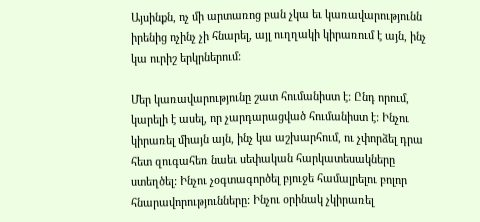Այսինքն, ոչ մի արտառոց բան չկա եւ կառավարությունն իրենից ոչինչ չի հնարել, այլ ուղղակի կիրառում է այն, ինչ կա ուրիշ երկրներում:

Մեր կառավարությունը շատ հումանիստ է: Ընդ որում, կարելի է ասել, որ չարդարացված հումանիստ է: Ինչու կիրառել միայն այն, ինչ կա աշխարհում, ու չփորձել դրա հետ զուգահեռ նաեւ սեփական հարկատեսակները ստեղծել: Ինչու չօգտագործել բյուջե համալրելու բոլոր հնարավորությունները: Ինչու օրինակ չկիրառել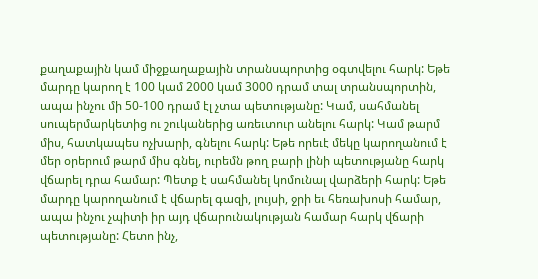քաղաքային կամ միջքաղաքային տրանսպորտից օգտվելու հարկ: Եթե մարդը կարող է 100 կամ 2000 կամ 3000 դրամ տալ տրանսպորտին, ապա ինչու մի 50-100 դրամ էլ չտա պետությանը: Կամ, սահմանել սուպերմարկետից ու շուկաներից առեւտուր անելու հարկ: Կամ թարմ միս, հատկապես ոչխարի, գնելու հարկ: Եթե որեւէ մեկը կարողանում է մեր օրերում թարմ միս գնել, ուրեմն թող բարի լինի պետությանը հարկ վճարել դրա համար: Պետք է սահմանել կոմունալ վարձերի հարկ: Եթե մարդը կարողանում է վճարել գազի, լույսի, ջրի եւ հեռախոսի համար, ապա ինչու չպիտի իր այդ վճարունակության համար հարկ վճարի պետությանը: Հետո ինչ,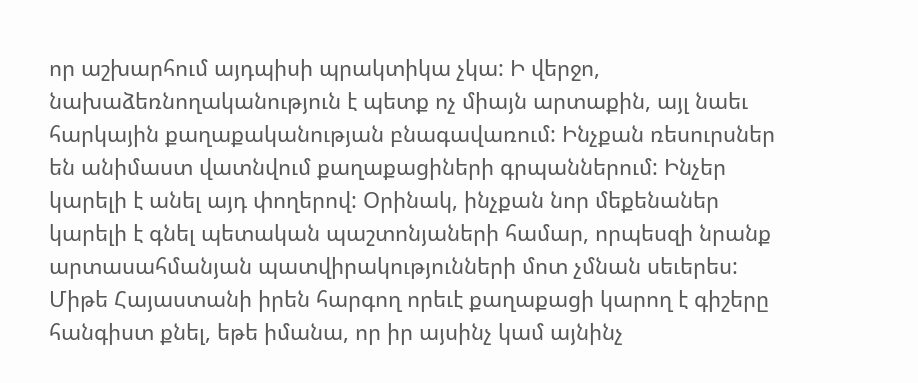որ աշխարհում այդպիսի պրակտիկա չկա: Ի վերջո, նախաձեռնողականություն է պետք ոչ միայն արտաքին, այլ նաեւ հարկային քաղաքականության բնագավառում: Ինչքան ռեսուրսներ են անիմաստ վատնվում քաղաքացիների գրպաններում: Ինչեր կարելի է անել այդ փողերով: Օրինակ, ինչքան նոր մեքենաներ կարելի է գնել պետական պաշտոնյաների համար, որպեսզի նրանք արտասահմանյան պատվիրակությունների մոտ չմնան սեւերես: Միթե Հայաստանի իրեն հարգող որեւէ քաղաքացի կարող է գիշերը հանգիստ քնել, եթե իմանա, որ իր այսինչ կամ այնինչ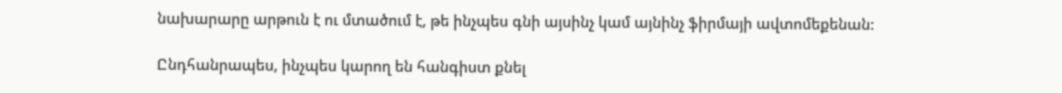նախարարը արթուն է ու մտածում է, թե ինչպես գնի այսինչ կամ այնինչ ֆիրմայի ավտոմեքենան:

Ընդհանրապես, ինչպես կարող են հանգիստ քնել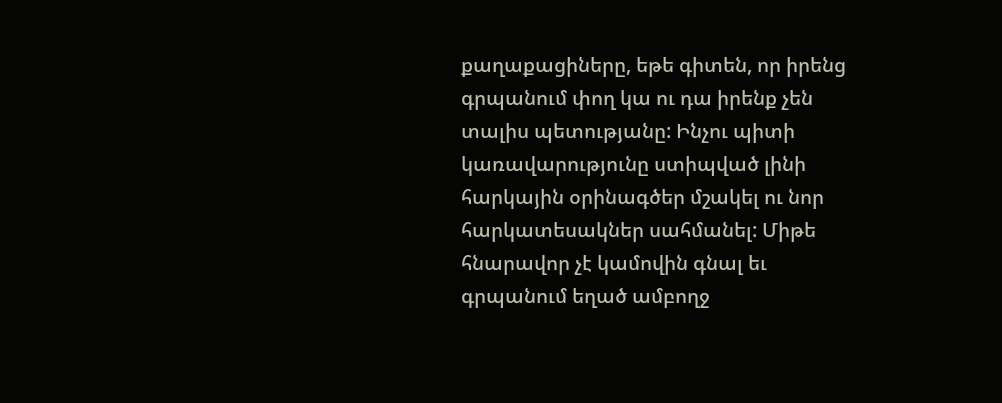քաղաքացիները, եթե գիտեն, որ իրենց գրպանում փող կա ու դա իրենք չեն տալիս պետությանը: Ինչու պիտի կառավարությունը ստիպված լինի հարկային օրինագծեր մշակել ու նոր հարկատեսակներ սահմանել: Միթե հնարավոր չէ կամովին գնալ եւ գրպանում եղած ամբողջ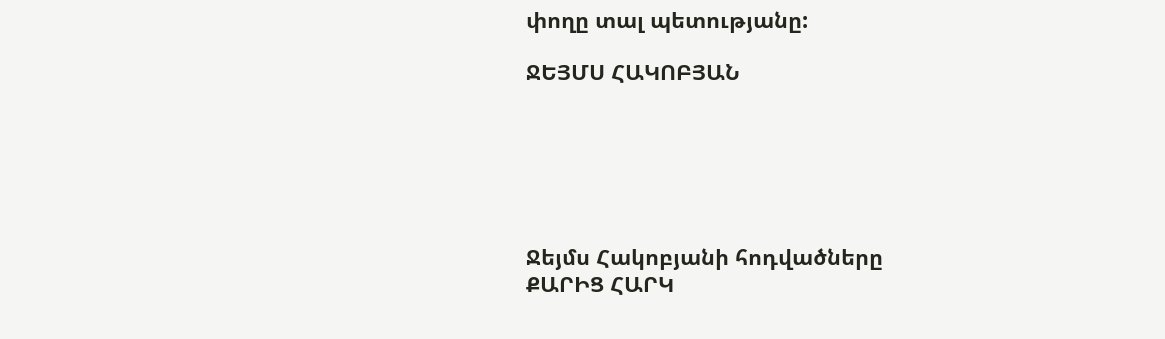փողը տալ պետությանը:

ՋԵՅՄՍ ՀԱԿՈԲՅԱՆ






Ջեյմս Հակոբյանի հոդվածները
ՔԱՐԻՑ ՀԱՐԿ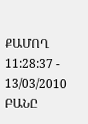ՔԱՄՈՂ
11:28:37 - 13/03/2010
ԲԱՆԸ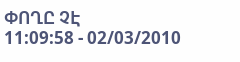ՓՈՂԸ ՉԷ
11:09:58 - 02/03/2010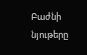Բաժնի նյութերը